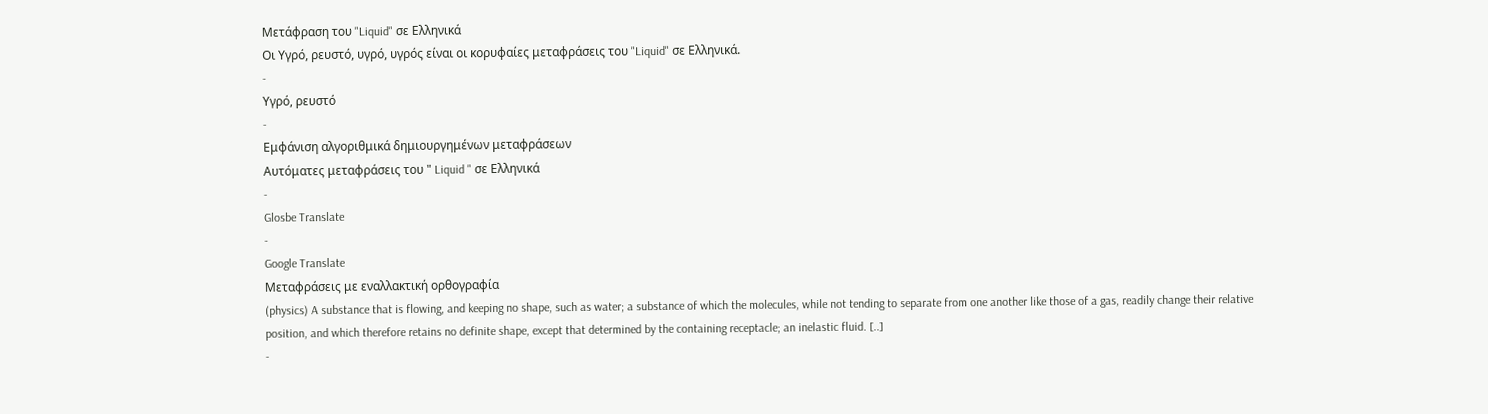Μετάφραση του "Liquid" σε Ελληνικά
Οι Υγρό, ρευστό, υγρό, υγρός είναι οι κορυφαίες μεταφράσεις του "Liquid" σε Ελληνικά.
-
Υγρό, ρευστό
-
Εμφάνιση αλγοριθμικά δημιουργημένων μεταφράσεων
Αυτόματες μεταφράσεις του " Liquid " σε Ελληνικά
-
Glosbe Translate
-
Google Translate
Μεταφράσεις με εναλλακτική ορθογραφία
(physics) A substance that is flowing, and keeping no shape, such as water; a substance of which the molecules, while not tending to separate from one another like those of a gas, readily change their relative position, and which therefore retains no definite shape, except that determined by the containing receptacle; an inelastic fluid. [..]
-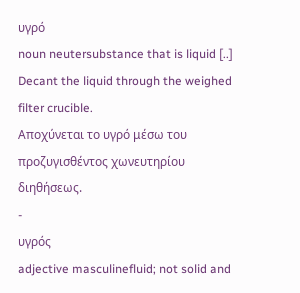υγρό
noun neutersubstance that is liquid [..]
Decant the liquid through the weighed filter crucible.
Αποχύνεται το υγρό μέσω του προζυγισθέντος χωνευτηρίου διηθήσεως.
-
υγρός
adjective masculinefluid; not solid and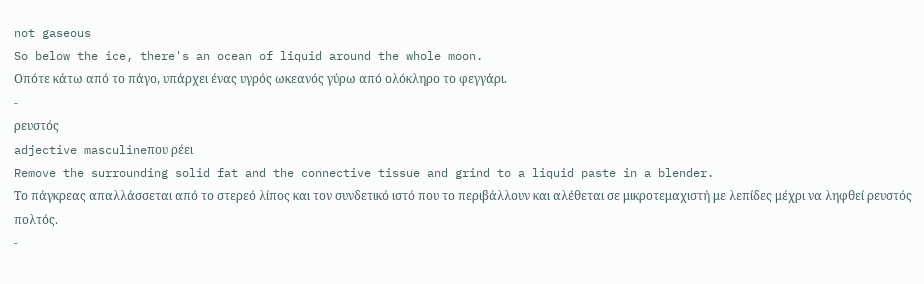not gaseous
So below the ice, there's an ocean of liquid around the whole moon.
Οπότε κάτω από το πάγο, υπάρχει ένας υγρός ωκεανός γύρω από ολόκληρο το φεγγάρι.
-
ρευστός
adjective masculineπου ρέει
Remove the surrounding solid fat and the connective tissue and grind to a liquid paste in a blender.
Το πάγκρεας απαλλάσσεται από το στερεό λίπος και τον συνδετικό ιστό που το περιβάλλουν και αλέθεται σε μικροτεμαχιστή με λεπίδες μέχρι να ληφθεί ρευστός πολτός.
-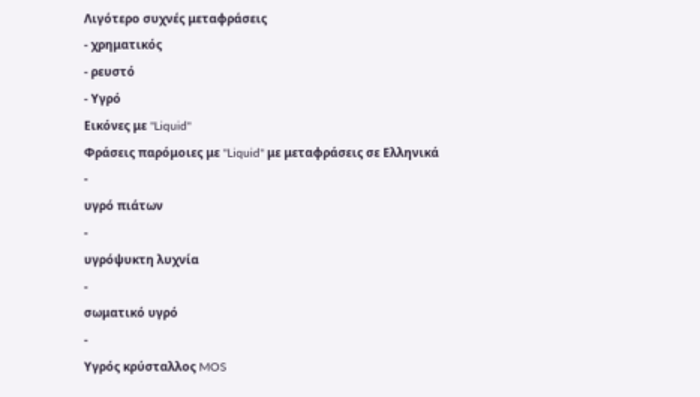Λιγότερο συχνές μεταφράσεις
- χρηματικός
- ρευστό
- Υγρό
Εικόνες με "Liquid"
Φράσεις παρόμοιες με "Liquid" με μεταφράσεις σε Ελληνικά
-
υγρό πιάτων
-
υγρόψυκτη λυχνία
-
σωματικό υγρό
-
Υγρός κρύσταλλος MOS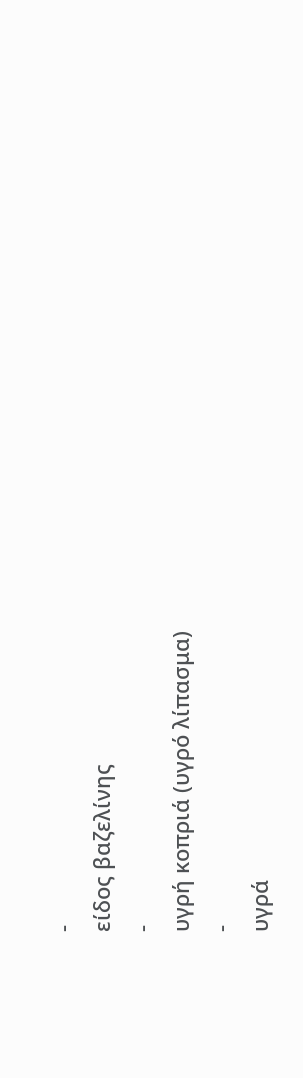-
είδος βαζελίνης
-
υγρή κοπριά (υγρό λίπασμα)
-
υγρά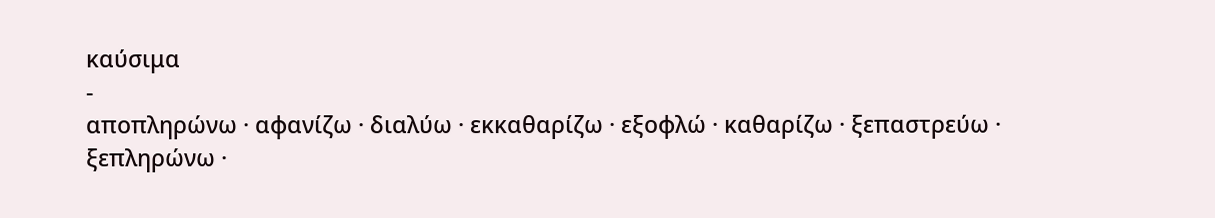καύσιμα
-
αποπληρώνω · αφανίζω · διαλύω · εκκαθαρίζω · εξοφλώ · καθαρίζω · ξεπαστρεύω · ξεπληρώνω ·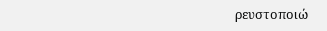ρευστοποιώ